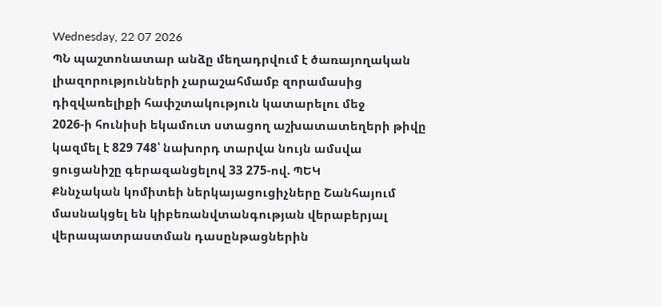Wednesday, 22 07 2026
ՊՆ պաշտոնատար անձը մեղադրվում է ծառայողական լիազորությունների չարաշահմամբ զորամասից դիզվառելիքի հափշտակություն կատարելու մեջ
2026-ի հունիսի եկամուտ ստացող աշխատատեղերի թիվը կազմել է 829 748՝ նախորդ տարվա նույն ամսվա ցուցանիշը գերազանցելով 33 275-ով. ՊԵԿ
Քննչական կոմիտեի ներկայացուցիչները Շանհայում մասնակցել են կիբեռանվտանգության վերաբերյալ վերապատրաստման դասընթացներին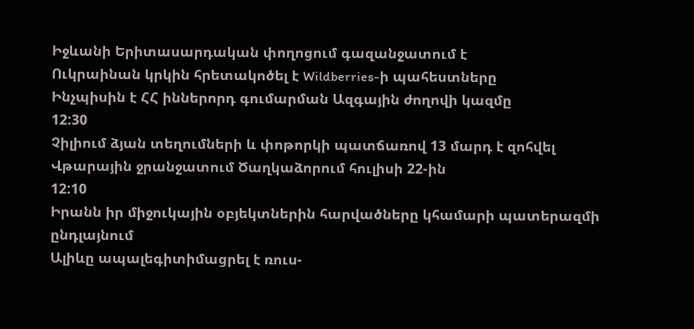Իջևանի Երիտասարդական փողոցում գազանջատում է
Ուկրաինան կրկին հրետակոծել է Wildberries-ի պահեստները
Ինչպիսին է ՀՀ իններորդ գումարման Ազգային ժողովի կազմը
12:30
Չիլիում ձյան տեղումների և փոթորկի պատճառով 13 մարդ է զոհվել
Վթարային ջրանջատում Ծաղկաձորում հուլիսի 22-ին
12:10
Իրանն իր միջուկային օբյեկտներին հարվածները կհամարի պատերազմի ընդլայնում
Ալիևը ապալեգիտիմացրել է ռուս-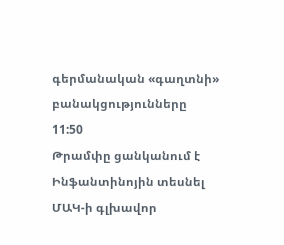գերմանական «գաղտնի» բանակցությունները
11:50
Թրամփը ցանկանում է Ինֆանտինոյին տեսնել ՄԱԿ-ի գլխավոր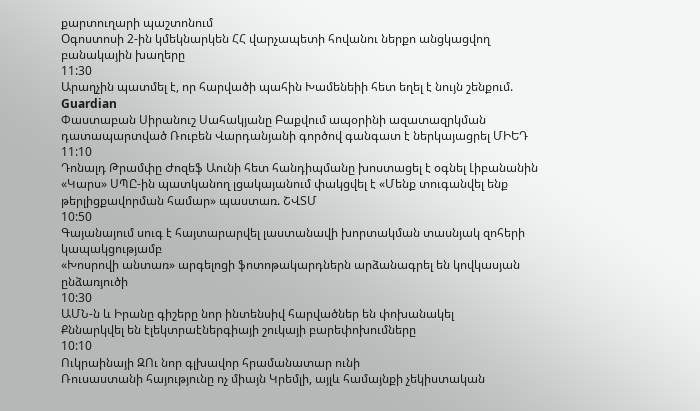քարտուղարի պաշտոնում
Օգոստոսի 2-ին կմեկնարկեն ՀՀ վարչապետի հովանու ներքո անցկացվող բանակային խաղերը
11:30
Արաղչին պատմել է, որ հարվածի պահին Խամենեիի հետ եղել է նույն շենքում. Guardian
Փաստաբան Սիրանուշ Սահակյանը Բաքվում ապօրինի ազատազրկման դատապարտված Ռուբեն Վարդանյանի գործով գանգատ է ներկայացրել ՄԻԵԴ
11:10
Դոնալդ Թրամփը Ժոզեֆ Աունի հետ հանդիպմանը խոստացել է օգնել Լիբանանին
«Կարս» ՍՊԸ-ին պատկանող լցակայանում փակցվել է «Մենք տուգանվել ենք թերլիցքավորման համար» պաստառ. ՇՎՏՄ
10:50
Գայանայում սուգ է հայտարարվել լաստանավի խորտակման տասնյակ զոհերի կապակցությամբ
«Խոսրովի անտառ» արգելոցի ֆոտոթակարդներն արձանագրել են կովկասյան ընձառյուծի
10:30
ԱՄՆ-ն և Իրանը գիշերը նոր ինտենսիվ հարվածներ են փոխանակել
Քննարկվել են էլեկտրաէներգիայի շուկայի բարեփոխումները
10:10
Ուկրաինայի ԶՈւ նոր գլխավոր հրամանատար ունի
Ռուսաստանի հայությունը ոչ միայն Կրեմլի, այլև համայնքի չեկիստական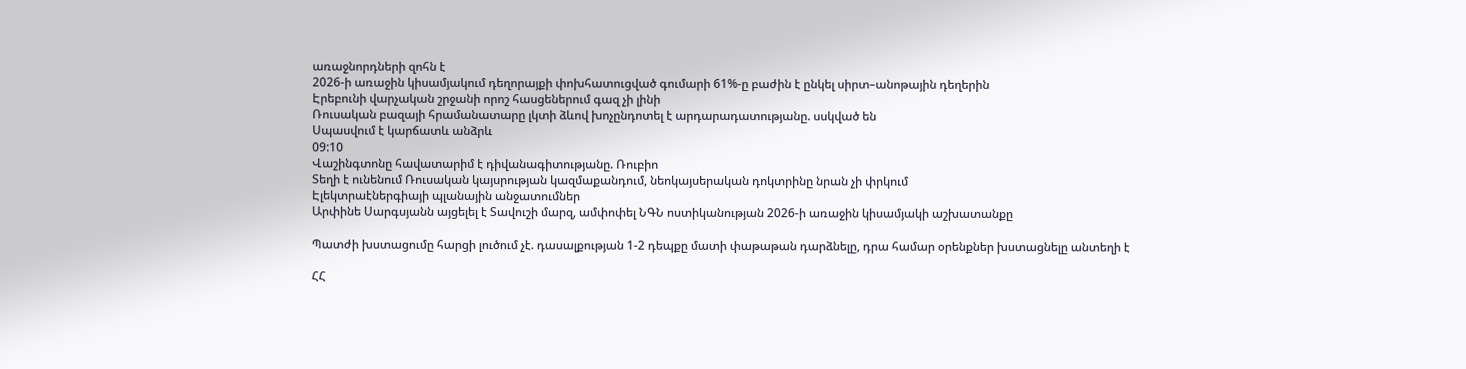առաջնորդների զոհն է
2026-ի առաջին կիսամյակում դեղորայքի փոխհատուցված գումարի 61%-ը բաժին է ընկել սիրտ–անոթային դեղերին
Էրեբունի վարչական շրջանի որոշ հասցեներում գազ չի լինի
Ռուսական բազայի հրամանատարը լկտի ձևով խոչընդոտել է արդարադատությանը. սսկված են
Սպասվում է կարճատև անձրև
09:10
Վաշինգտոնը հավատարիմ է դիվանագիտությանը. Ռուբիո
Տեղի է ունենում Ռուսական կայսրության կազմաքանդում, նեոկայսերական դոկտրինը նրան չի փրկում
Էլեկտրաէներգիայի պլանային անջատումներ
Արփինե Սարգսյանն այցելել է Տավուշի մարզ, ամփոփել ՆԳՆ ոստիկանության 2026-ի առաջին կիսամյակի աշխատանքը

Պատժի խստացումը հարցի լուծում չէ. դասալքության 1-2 դեպքը մատի փաթաթան դարձնելը, դրա համար օրենքներ խստացնելը անտեղի է

ՀՀ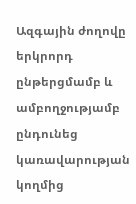Ազգային ժողովը երկրորդ ընթերցմամբ և ամբողջությամբ ընդունեց կառավարության կողմից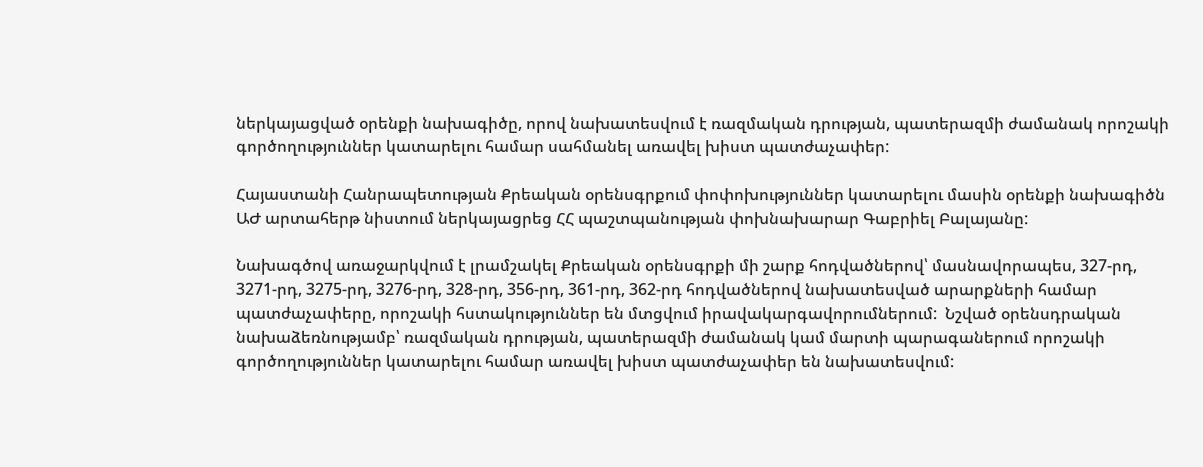ներկայացված օրենքի նախագիծը, որով նախատեսվում է ռազմական դրության, պատերազմի ժամանակ որոշակի գործողություններ կատարելու համար սահմանել առավել խիստ պատժաչափեր:

Հայաստանի Հանրապետության Քրեական օրենսգրքում փոփոխություններ կատարելու մասին օրենքի նախագիծն ԱԺ արտահերթ նիստում ներկայացրեց ՀՀ պաշտպանության փոխնախարար Գաբրիել Բալայանը:

Նախագծով առաջարկվում է լրամշակել Քրեական օրենսգրքի մի շարք հոդվածներով՝ մասնավորապես, 327-րդ, 3271-րդ, 3275-րդ, 3276-րդ, 328-րդ, 356-րդ, 361-րդ, 362-րդ հոդվածներով նախատեսված արարքների համար պատժաչափերը, որոշակի հստակություններ են մտցվում իրավակարգավորումներում:  Նշված օրենսդրական նախաձեռնությամբ՝ ռազմական դրության, պատերազմի ժամանակ կամ մարտի պարագաներում որոշակի գործողություններ կատարելու համար առավել խիստ պատժաչափեր են նախատեսվում: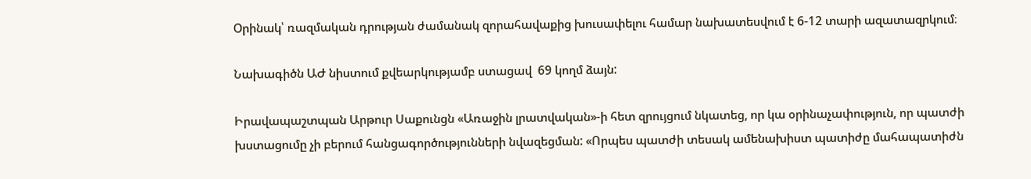Օրինակ՝ ռազմական դրության ժամանակ զորահավաքից խուսափելու համար նախատեսվում է 6-12 տարի ազատազրկում։

Նախագիծն ԱԺ նիստում քվեարկությամբ ստացավ  69 կողմ ձայն:

Իրավապաշտպան Արթուր Սաքունցն «Առաջին լրատվական»-ի հետ զրույցում նկատեց, որ կա օրինաչափություն, որ պատժի խստացումը չի բերում հանցագործությունների նվազեցման: «Որպես պատժի տեսակ ամենախիստ պատիժը մահապատիժն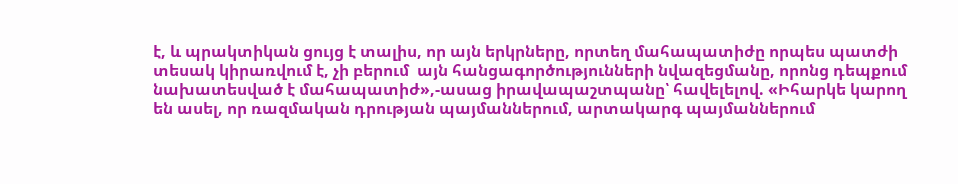է, և պրակտիկան ցույց է տալիս, որ այն երկրները, որտեղ մահապատիժը որպես պատժի տեսակ կիրառվում է, չի բերում  այն հանցագործությունների նվազեցմանը, որոնց դեպքում նախատեսված է մահապատիժ»,-ասաց իրավապաշտպանը՝ հավելելով. «Իհարկե կարող են ասել, որ ռազմական դրության պայմաններում, արտակարգ պայմաններում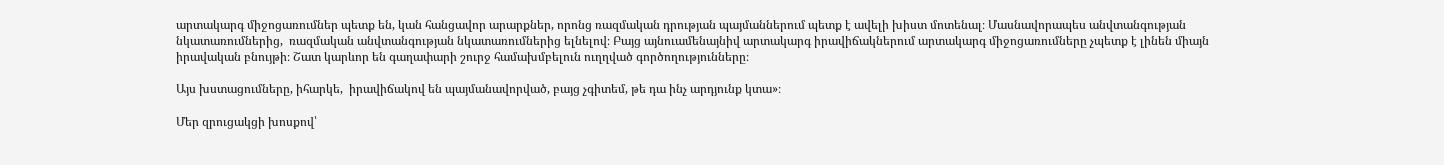արտակարգ միջոցառումներ պետք են, կան հանցավոր արարքներ, որոնց ռազմական դրության պայմաններում պետք է ավելի խիստ մոտենալ։ Մասնավորապես անվտանգության նկատառումներից,  ռազմական անվտանգության նկատառումներից ելնելով։ Բայց այնուամենայնիվ արտակարգ իրավիճակներում արտակարգ միջոցառումները չպետք է լինեն միայն իրավական բնույթի։ Շատ կարևոր են գաղափարի շուրջ համախմբելուն ուղղված գործողությունները։

Այս խստացումները, իհարկե,  իրավիճակով են պայմանավորված, բայց չգիտեմ, թե դա ինչ արդյունք կտա»։

Մեր զրուցակցի խոսքով՝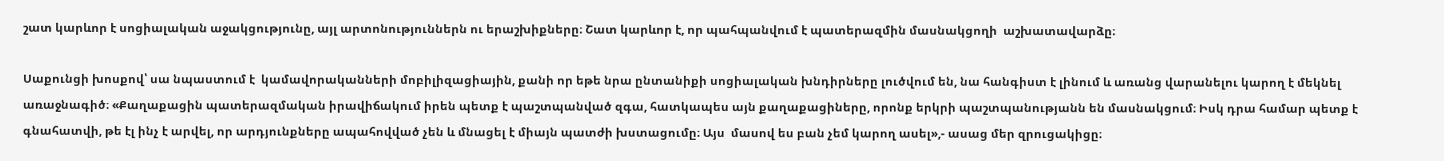շատ կարևոր է սոցիալական աջակցությունը, այլ արտոնություններն ու երաշխիքները։ Շատ կարևոր է, որ պահպանվում է պատերազմին մասնակցողի  աշխատավարձը։

Սաքունցի խոսքով՝ սա նպաստում է  կամավորականների մոբիլիզացիային, քանի որ եթե նրա ընտանիքի սոցիալական խնդիրները լուծվում են, նա հանգիստ է լինում և առանց վարանելու կարող է մեկնել առաջնագիծ։ «Քաղաքացին պատերազմական իրավիճակում իրեն պետք է պաշտպանված զգա, հատկապես այն քաղաքացիները, որոնք երկրի պաշտպանությանն են մասնակցում։ Իսկ դրա համար պետք է գնահատվի, թե էլ ինչ է արվել, որ արդյունքները ապահովված չեն և մնացել է միայն պատժի խստացումը։ Այս  մասով ես բան չեմ կարող ասել»,- ասաց մեր զրուցակիցը։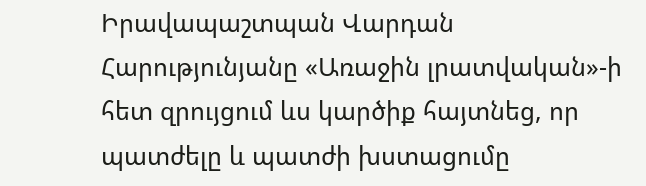Իրավապաշտպան Վարդան Հարությունյանը «Առաջին լրատվական»-ի հետ զրույցում ևս կարծիք հայտնեց, որ պատժելը և պատժի խստացումը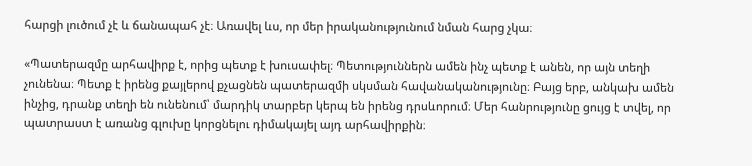հարցի լուծում չէ և ճանապահ չէ։ Առավել ևս, որ մեր իրականությունում նման հարց չկա։

«Պատերազմը արհավիրք է, որից պետք է խուսափել։ Պետություններն ամեն ինչ պետք է անեն, որ այն տեղի չունենա։ Պետք է իրենց քայլերով քչացնեն պատերազմի սկսման հավանականությունը։ Բայց երբ, անկախ ամեն ինչից, դրանք տեղի են ունենում՝ մարդիկ տարբեր կերպ են իրենց դրսևորում։ Մեր հանրությունը ցույց է տվել, որ պատրաստ է առանց գլուխը կորցնելու դիմակայել այդ արհավիրքին։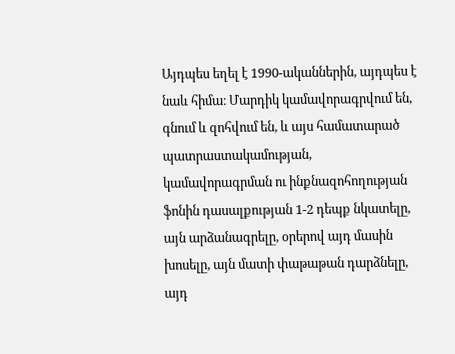Այդպես եղել է 1990-ականներին, այդպես է նաև հիմա։ Մարդիկ կամավորագրվում են, գնում և զոհվում են, և այս համատարած պատրաստակամության, կամավորագրման ու ինքնազոհողության ֆոնին դասալքության 1-2 դեպք նկատելը, այն արձանագրելը, օրերով այդ մասին խոսելը, այն մատի փաթաթան դարձնելը, այդ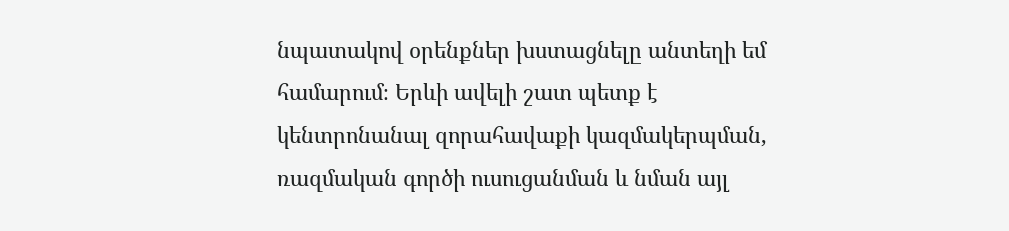նպատակով օրենքներ խստացնելը անտեղի եմ համարում։ Երևի ավելի շատ պետք է կենտրոնանալ զորահավաքի կազմակերպման, ռազմական գործի ուսուցանման և նման այլ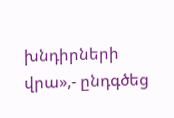խնդիրների վրա»,- ընդգծեց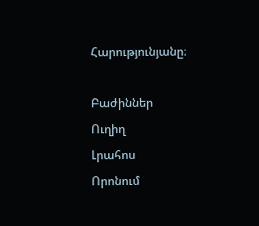Հարությունյանը։

Բաժիններ
Ուղիղ
Լրահոս
Որոնում